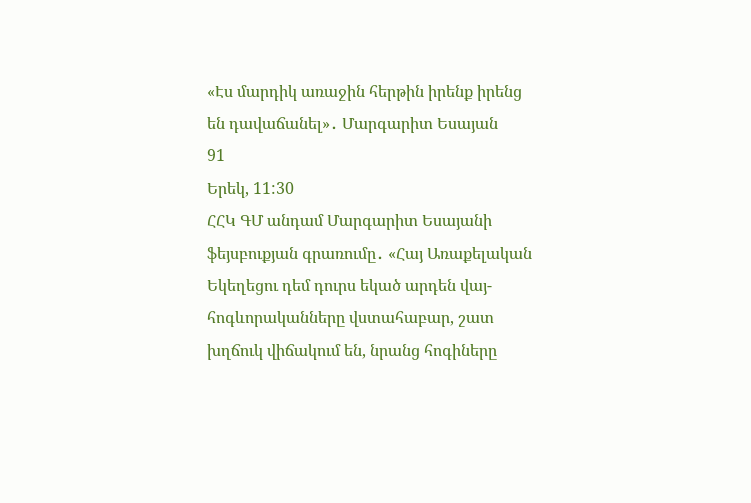«Էս մարդիկ առաջին հերթին իրենք իրենց են դավաճանել»․ Մարգարիտ Եսայան
91
Երեկ, 11:30
ՀՀԿ ԳՄ անդամ Մարգարիտ Եսայանի ֆեյսբուքյան գրառումը․ «Հայ Առաքելական Եկեղեցու դեմ դուրս եկած արդեն վայ-հոգևորականները վստահաբար, շատ խղճուկ վիճակում են, նրանց հոգիները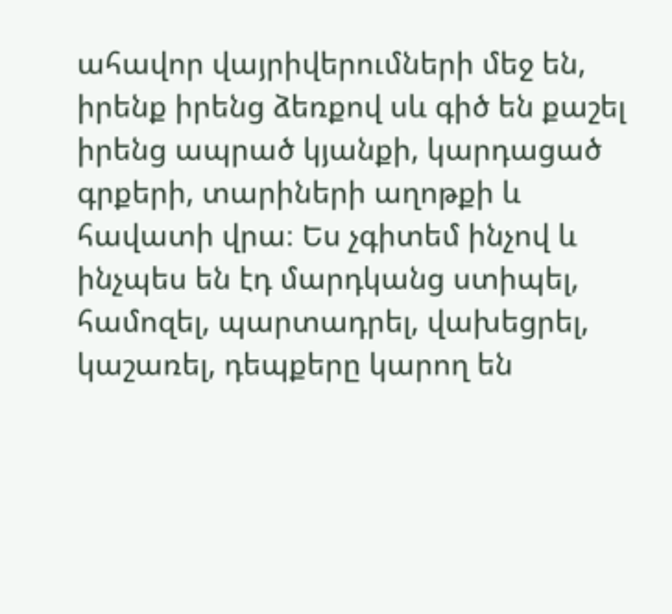ահավոր վայրիվերումների մեջ են, իրենք իրենց ձեռքով սև գիծ են քաշել իրենց ապրած կյանքի, կարդացած գրքերի, տարիների աղոթքի և հավատի վրա։ Ես չգիտեմ ինչով և ինչպես են էդ մարդկանց ստիպել, համոզել, պարտադրել, վախեցրել, կաշառել, դեպքերը կարող են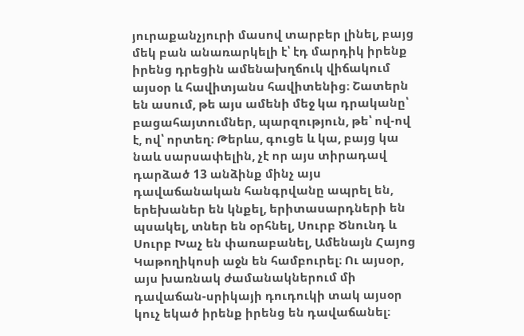յուրաքանչյուրի մասով տարբեր լինել, բայց մեկ բան անառարկելի է՝ էդ մարդիկ իրենք իրենց դրեցին ամենախղճուկ վիճակում այսօր և հավիտյանս հավիտենից։ Շատերն են ասում, թե այս ամենի մեջ կա դրականը՝ բացահայտումներ, պարզություն, թե՝ ով-ով է, ով՝ որտեղ։ Թերևս, գուցե և կա, բայց կա նաև սարսափելին, չէ որ այս տիրադավ դարձած 13 անձինք մինչ այս դավաճանական հանգրվանը ապրել են, երեխաներ են կնքել, երիտասարդների են պսակել, տներ են օրհնել, Սուրբ Ծնունդ և Սուրբ Խաչ են փառաբանել, Ամենայն Հայոց Կաթողիկոսի աջն են համբուրել։ Ու այսօր, այս խառնակ ժամանակներում մի դավաճան-սրիկայի դուդուկի տակ այսօր կուչ եկած իրենք իրենց են դավաճանել։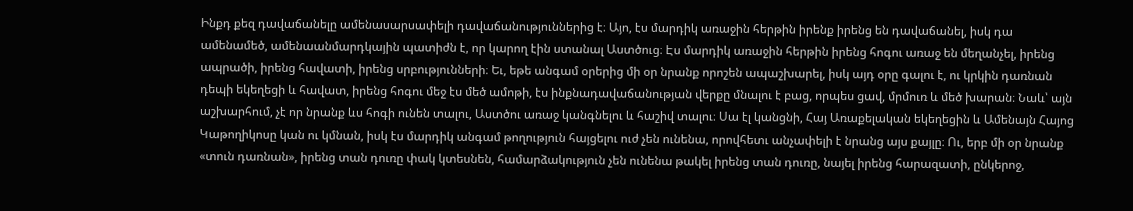Ինքդ քեզ դավաճանելը ամենասարսափելի դավաճանություններից է։ Այո, էս մարդիկ առաջին հերթին իրենք իրենց են դավաճանել, իսկ դա ամենամեծ, ամենաանմարդկային պատիժն է, որ կարող էին ստանալ Աստծուց։ Էս մարդիկ առաջին հերթին իրենց հոգու առաջ են մեղանչել, իրենց ապրածի, իրենց հավատի, իրենց սրբությունների։ Եւ, եթե անգամ օրերից մի օր նրանք որոշեն ապաշխարել, իսկ այդ օրը գալու է, ու կրկին դառնան դեպի եկեղեցի և հավատ, իրենց հոգու մեջ էս մեծ ամոթի, էս ինքնադավաճանության վերքը մնալու է բաց, որպես ցավ, մրմուռ և մեծ խարան։ Նաև՝ այն աշխարհում, չէ որ նրանք ևս հոգի ունեն տալու, Աստծու առաջ կանգնելու և հաշիվ տալու։ Սա էլ կանցնի, Հայ Առաքելական եկեղեցին և Ամենայն Հայոց Կաթողիկոսը կան ու կմնան, իսկ էս մարդիկ անգամ թողություն հայցելու ուժ չեն ունենա, որովհետւ անչափելի է նրանց այս քայլը։ Ու, երբ մի օր նրանք «տուն դառնան», իրենց տան դուռը փակ կտեսնեն, համարձակություն չեն ունենա թակել իրենց տան դուռը, նայել իրենց հարազատի, ընկերոջ,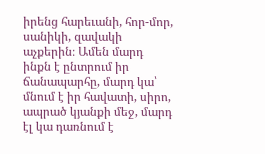իրենց հարեւանի, հոր-մոր, սանիկի, զավակի աչքերին։ Ամեն մարդ ինքն է ընտրում իր ճանապարհը, մարդ կա՝ մնում է իր հավատի, սիրո, ապրած կյանքի մեջ, մարդ էլ կա դառնում է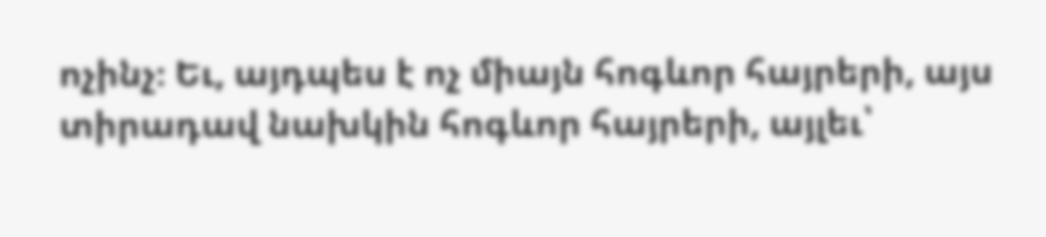ոչինչ։ Եւ, այդպես է ոչ միայն հոգևոր հայրերի, այս տիրադավ նախկին հոգևոր հայրերի, այլեւ՝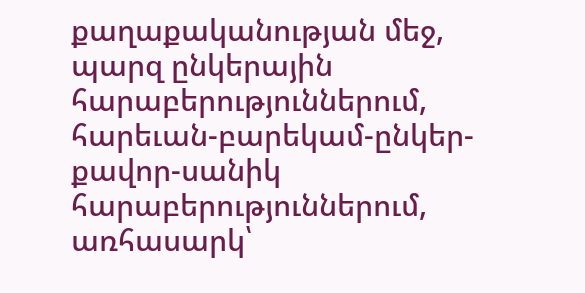քաղաքականության մեջ, պարզ ընկերային հարաբերություններում, հարեւան-բարեկամ-ընկեր-քավոր-սանիկ հարաբերություններում, առհասարկ՝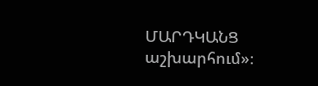ՄԱՐԴԿԱՆՑ աշխարհում»։